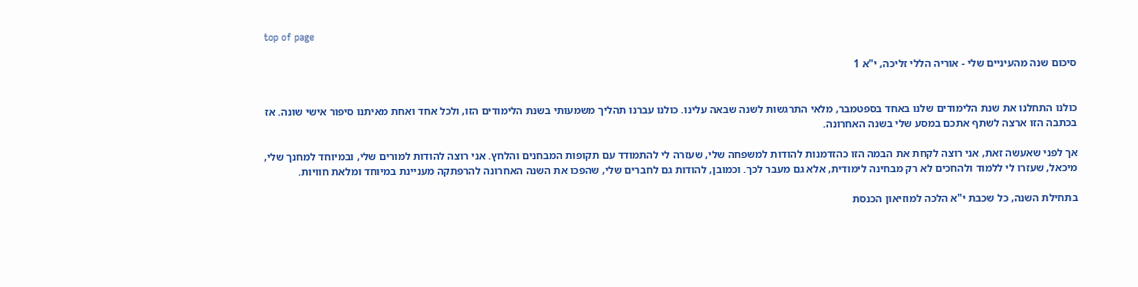top of page

סיכום שנה מהעיניים שלי - אוריה הללי זליכה, י"א 1


כולנו התחלנו את שנת הלימודים שלנו באחד בספטמבר, מלאי התרגשות לשנה שבאה עלינו. כולנו עברנו תהליך משמעותי בשנת הלימודים הזו, ולכל אחד ואחת מאיתנו סיפור אישי שונה. אז בכתבה הזו ארצה לשתף אתכם במסע שלי בשנה האחרונה.

אך לפני שאעשה זאת, אני רוצה לקחת את הבמה הזו כהזדמנות להודות למשפחה שלי, שעזרה לי להתמודד עם תקופות המבחנים והלחץ. אני רוצה להודות למורים שלי, ובמיוחד למחנך שלי, מיכאל, שעזרו לי ללמוד ולהחכים לא רק מבחינה לימודית, אלא גם מעבר לכך. וכמובן, להודות גם לחברים שלי, שהפכו את השנה האחרונה להרפתקה מעניינת במיוחד ומלאת חוויות.

בתחילת השנה, כל שכבת י"א הלכה למוזיאון הכנסת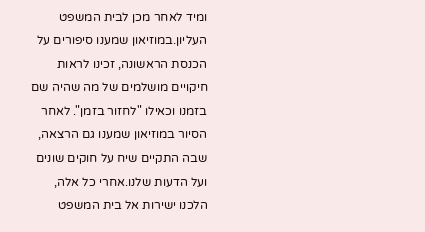ומיד לאחר מכן לבית המשפט העליון.במוזיאון שמענו סיפורים על הכנסת הראשונה, זכינו לראות חיקויים מושלמים של מה שהיה שם בזמנו וכאילו "לחזור בזמן". לאחר הסיור במוזיאון שמענו גם הרצאה, שבה התקיים שיח על חוקים שונים ועל הדעות שלנו.אחרי כל אלה, הלכנו ישירות אל בית המשפט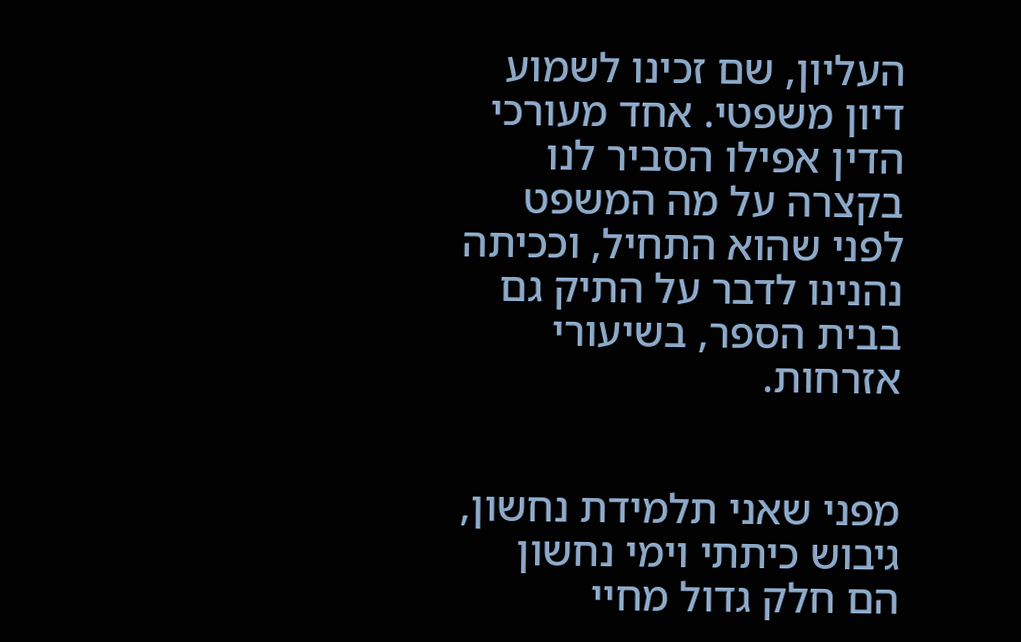העליון, שם זכינו לשמוע דיון משפטי. אחד מעורכי הדין אפילו הסביר לנו בקצרה על מה המשפט לפני שהוא התחיל, וככיתה נהנינו לדבר על התיק גם בבית הספר, בשיעורי אזרחות.


מפני שאני תלמידת נחשון, גיבוש כיתתי וימי נחשון הם חלק גדול מחיי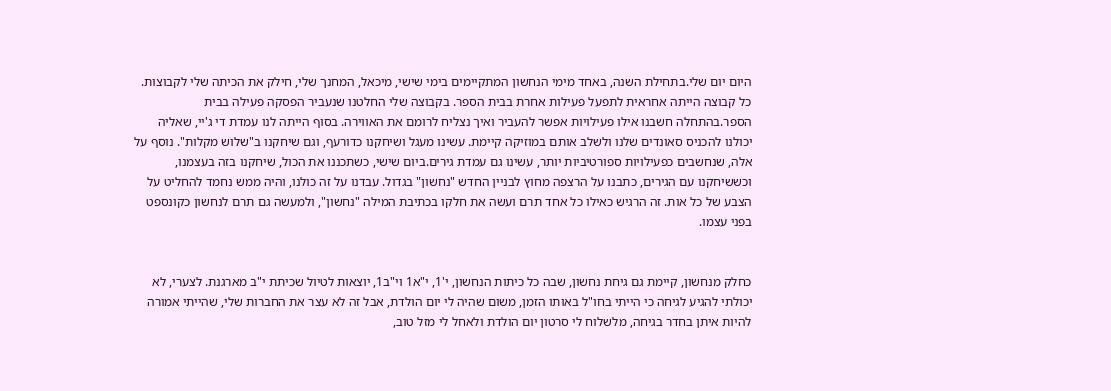היום יום שלי.בתחילת השנה, באחד מימי הנחשון המתקיימים בימי שישי, מיכאל, המחנך שלי, חילק את הכיתה שלי לקבוצות. כל קבוצה הייתה אחראית לתפעל פעילות אחרת בבית הספר. בקבוצה שלי החלטנו שנעביר הפסקה פעילה בבית הספר.בהתחלה חשבנו אילו פעילויות אפשר להעביר ואיך נצליח לרומם את האווירה. בסוף הייתה לנו עמדת די ג'יי, שאליה יכולנו להכניס סאונדים שלנו ולשלב אותם במוזיקה קיימת. עשינו מעגל ושיחקנו כדורעף, וגם שיחקנו ב"שלוש מקלות". נוסף על אלה, שנחשבים כפעילויות ספורטיביות יותר, עשינו גם עמדת גירים.ביום שישי, כשתכננו את הכול, שיחקנו בזה בעצמנו, וכששיחקנו עם הגירים, כתבנו על הרצפה מחוץ לבניין החדש "נחשון" בגדול. עבדנו על זה כולנו, והיה ממש נחמד להחליט על הצבע של כל אות. זה הרגיש כאילו כל אחד תרם ועשה את חלקו בכתיבת המילה "נחשון", ולמעשה גם תרם לנחשון כקונספט בפני עצמו.


כחלק מנחשון, קיימת גם גיחת נחשון, שבה כל כיתות הנחשון, י'1, י"א1 וי"ב1, יוצאות לטיול שכיתת י"ב מארגנת. לצערי, לא יכולתי להגיע לגיחה כי הייתי בחו"ל באותו הזמן, משום שהיה לי יום הולדת, אבל זה לא עצר את החברות שלי, שהייתי אמורה להיות איתן בחדר בגיחה, מלשלוח לי סרטון יום הולדת ולאחל לי מזל טוב,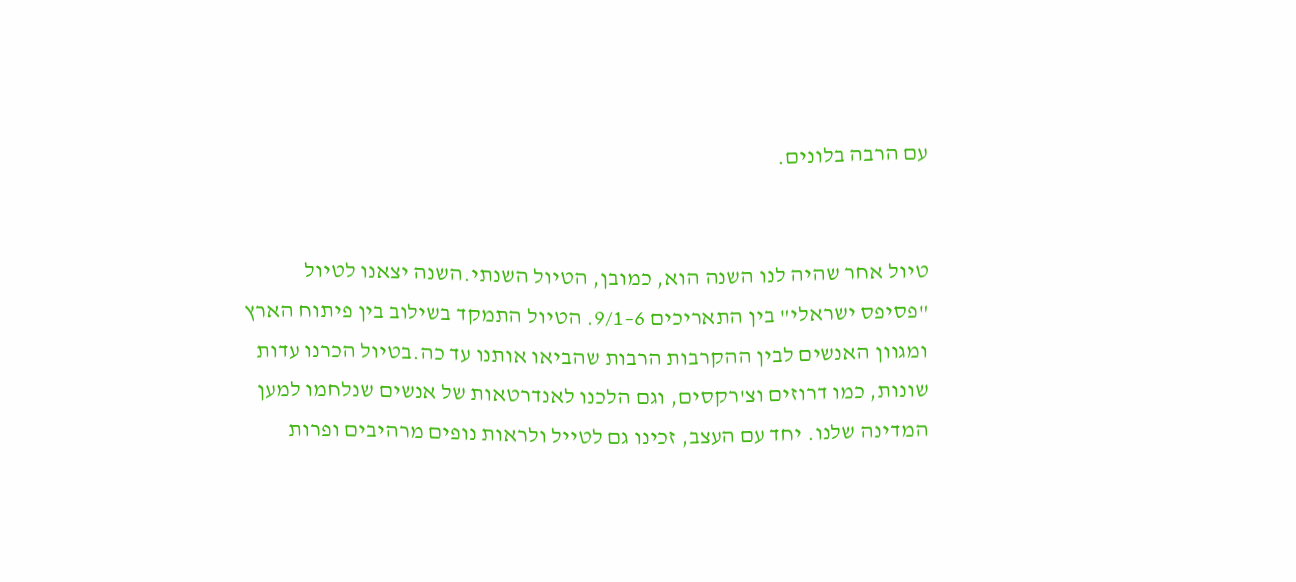עם הרבה בלונים.


טיול אחר שהיה לנו השנה הוא, כמובן, הטיול השנתי.השנה יצאנו לטיול "פסיפס ישראלי" בין התאריכים 6–9/1. הטיול התמקד בשילוב בין פיתוח הארץ ומגוון האנשים לבין ההקרבות הרבות שהביאו אותנו עד כה.בטיול הכרנו עדות שונות, כמו דרוזים וצ'רקסים, וגם הלכנו לאנדרטאות של אנשים שנלחמו למען המדינה שלנו. יחד עם העצב, זכינו גם לטייל ולראות נופים מרהיבים ופרות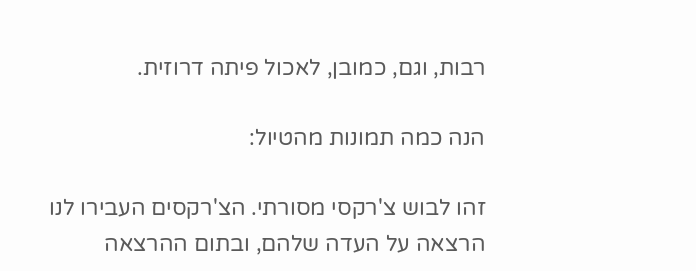רבות, וגם, כמובן, לאכול פיתה דרוזית.

הנה כמה תמונות מהטיול:

זהו לבוש צ'רקסי מסורתי. הצ'רקסים העבירו לנו הרצאה על העדה שלהם, ובתום ההרצאה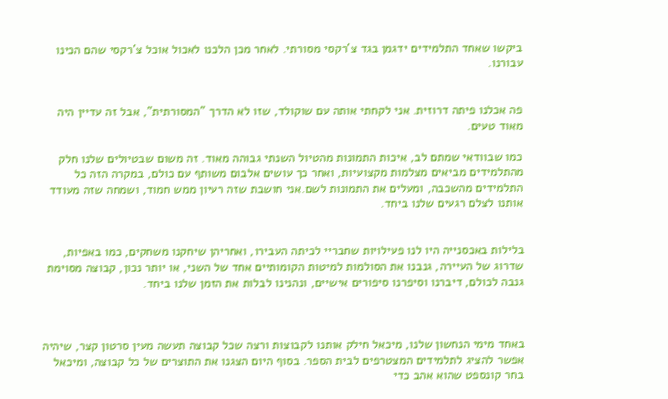ביקשו שאחד התלמידים ידגמן בגד צ'רקסי מסורתי. לאחר מכן הלכנו לאכול אוכל צ'רקסי שהם הכינו עבורנו.


פה אכלנו פיתה דרוזית. אני לקחתי אותה עם שוקולד, שזו לא הדרך "המסורתית", אבל זה עדיין היה מאוד טעים.

כמו שבוודאי שמתם לב, איכות התמונות מהטיול השנתי גבוהה מאוד. זה משום שבטיולים שלנו חלק מהתלמידים מביאים מצלמות מקצועיות, ואחר כך עושים אלבום משותף עם כולם, במקרה הזה כל התלמידים מהשכבה, ומעלים את התמונות לשם.אני חושבת שזה רעיון ממש חמוד, ושמחה שזה מעודד אותנו לצלם רגעים שלנו ביחד.


בלילות באכסנייה היו לנו פעילויות שחבריי לכיתה העבירו, ואחריהן שיחקנו משחקים, כמו באפיות, שדרוג של העיירה, גנבנו את הסולמות למיטות הקומותיים אחד של השני, או יותר נכון, קבוצה מסוימת גנבה לכולם, דיברנו וסיפרנו סיפורים אישיים, ונהנינו לבלות את הזמן שלנו ביחד.



באחד מימי הנחשון שלנו, מיכאל חילק אותנו לקבוצות ורצה שכל קבוצה תעשה מעין סרטון קצר, שיהיה אפשר להציג לתלמידים המצטרפים לבית הספר. בסוף היום הצגנו את התוצרים של כל קבוצה, ומיכאל בחר קונספט שהוא אהב כדי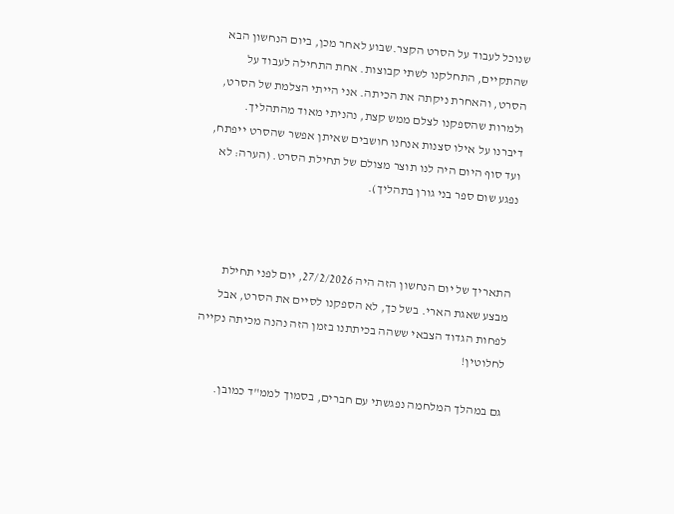שנוכל לעבוד על הסרט הקצר.שבוע לאחר מכן, ביום הנחשון הבא שהתקיים, התחלקנו לשתי קבוצות. אחת התחילה לעבוד על הסרט, והאחרת ניקתה את הכיתה. אני הייתי הצלמת של הסרט, ולמרות שהספקנו לצלם ממש קצת, נהניתי מאוד מהתהליך. דיברנו על אילו סצנות אנחנו חושבים שאיתן אפשר שהסרט ייפתח, ועד סוף היום היה לנו תוצר מצולם של תחילת הסרט. (הערה: לא נפגע שום ספר בני גורן בתהליך).



התאריך של יום הנחשון הזה היה 27/2/2026, יום לפני תחילת מבצע שאגת הארי. בשל כך, לא הספקנו לסיים את הסרט, אבל לפחות הגדוד הצבאי ששהה בכיתתנו בזמן הזה נהנה מכיתה נקייה לחלוטין!

גם במהלך המלחמה נפגשתי עם חברים, בסמוך לממ"ד כמובן.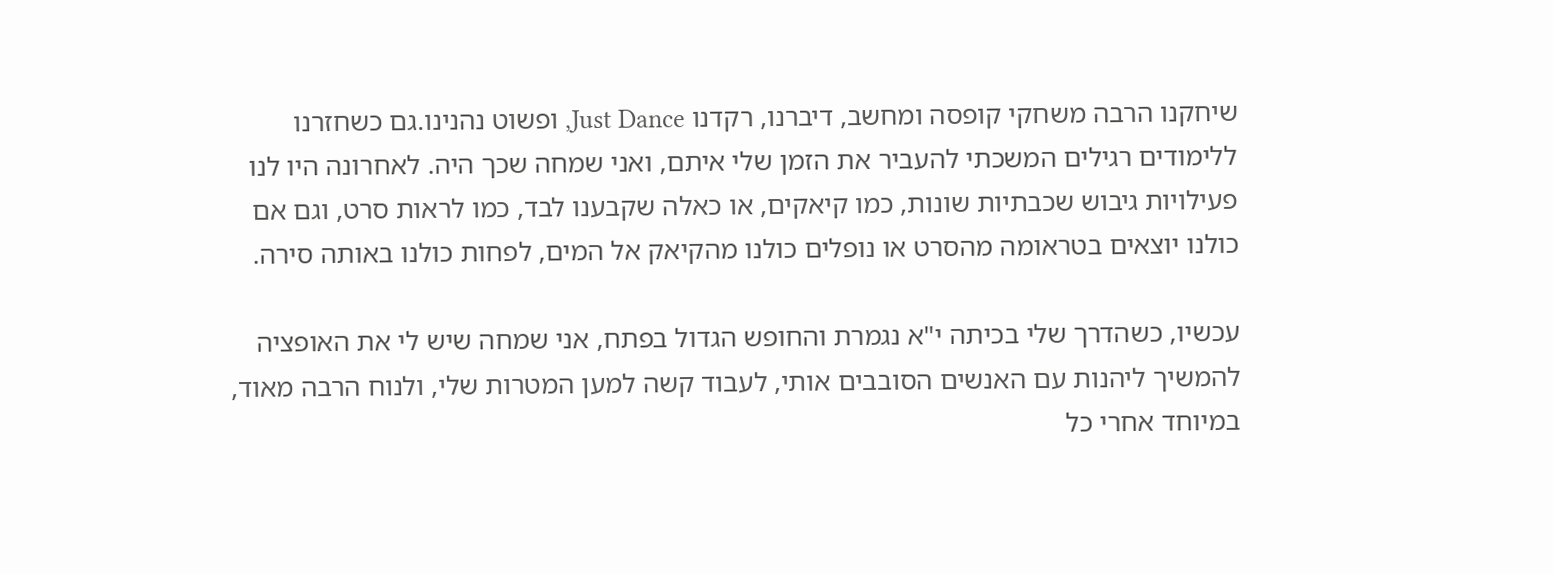שיחקנו הרבה משחקי קופסה ומחשב, דיברנו, רקדנו Just Dance, ופשוט נהנינו.גם כשחזרנו ללימודים רגילים המשכתי להעביר את הזמן שלי איתם, ואני שמחה שכך היה. לאחרונה היו לנו פעילויות גיבוש שכבתיות שונות, כמו קיאקים, או כאלה שקבענו לבד, כמו לראות סרט, וגם אם כולנו יוצאים בטראומה מהסרט או נופלים כולנו מהקיאק אל המים, לפחות כולנו באותה סירה.

עכשיו, כשהדרך שלי בכיתה י"א נגמרת והחופש הגדול בפתח, אני שמחה שיש לי את האופציה להמשיך ליהנות עם האנשים הסובבים אותי, לעבוד קשה למען המטרות שלי, ולנוח הרבה מאוד, במיוחד אחרי כל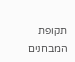תקופת המבחנים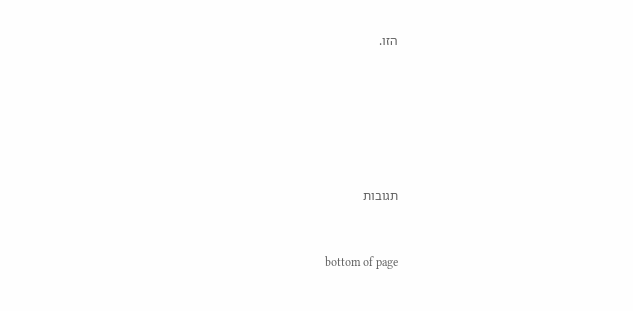הזו.






תגובות


bottom of page